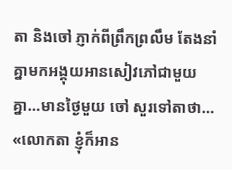តា និងចៅ ភ្ញាក់ពីព្រឹកព្រលឹម តែងនាំគ្នាមកអង្គុយអានសៀវភៅជាមួយគ្នា…មានថ្ងៃមួយ ចៅ សួរទៅតាថា…
«លោកតា ខ្ញុំក៏អាន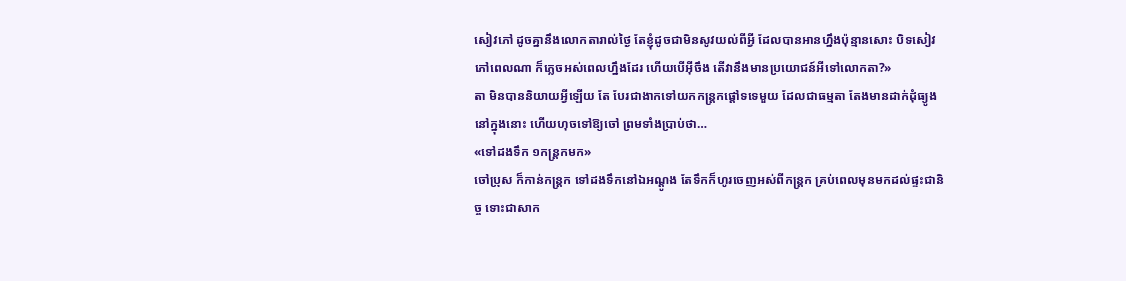សៀវភៅ ដូចគ្នានឹងលោកតារាល់ថ្ងៃ តែខ្ញុំដូចជាមិនសូវយល់ពីអ្វី ដែលបានអានហ្នឹងប៉ុន្មានសោះ បិទសៀវភៅពេលណា ក៏ភ្លេចអស់ពេលហ្នឹងដែរ ហើយបើអ៊ីចឹង តើវានឹងមានប្រយោជន៍អីទៅលោកតា?»
តា មិនបាននិយាយអ្វីឡើយ តែ បែរជាងាកទៅយកកន្ត្រកផ្ដៅទទេមួយ ដែលជាធម្មតា តែងមានដាក់ដុំធ្យូងនៅក្នុងនោះ ហើយហុចទៅឱ្យចៅ ព្រមទាំងប្រាប់ថា…
«ទៅដងទឹក ១កន្ត្រកមក»
ចៅប្រុស ក៏កាន់កន្ត្រក ទៅដងទឹកនៅឯអណ្ដូង តែទឹកក៏ហូរចេញអស់ពីកន្ត្រក គ្រប់ពេលមុនមកដល់ផ្ទះជានិច្ច ទោះជាសាក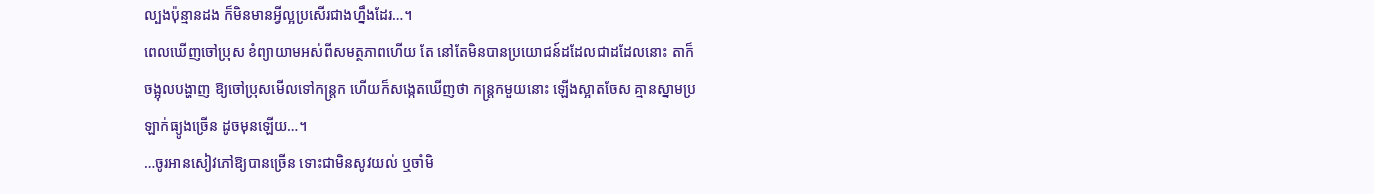ល្បងប៉ុន្មានដង ក៏មិនមានអ្វីល្អប្រសើរជាងហ្នឹងដែរ…។
ពេលឃើញចៅប្រុស ខំព្យាយាមអស់ពីសមត្ថភាពហើយ តែ នៅតែមិនបានប្រយោជន៍ដដែលជាដដែលនោះ តាក៏ចង្អុលបង្ហាញ ឱ្យចៅប្រុសមើលទៅកន្ត្រក ហើយក៏សង្កេតឃើញថា កន្ត្រកមួយនោះ ឡើងស្អាតចែស គ្មានស្នាមប្រឡាក់ធ្យូងច្រើន ដូចមុនឡើយ…។
…ចូរអានសៀវភៅឱ្យបានច្រើន ទោះជាមិនសូវយល់ ឬចាំមិ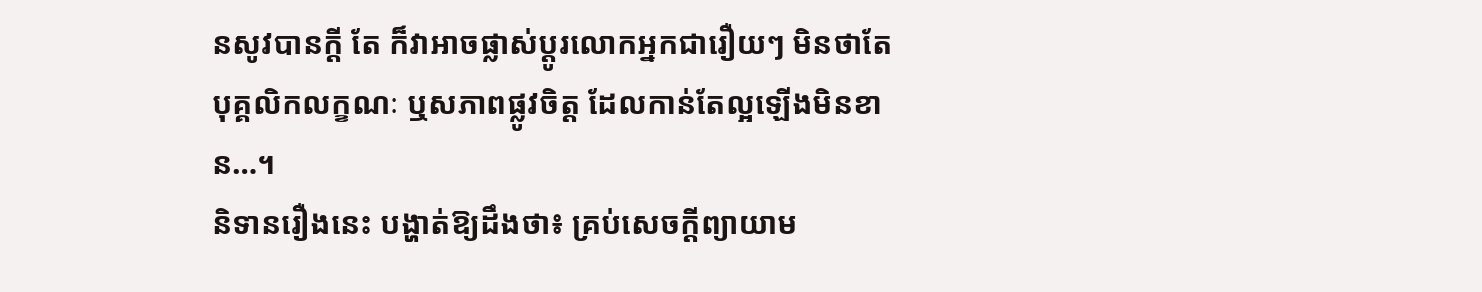នសូវបានក្ដី តែ ក៏វាអាចផ្លាស់ប្ដូរលោកអ្នកជារឿយៗ មិនថាតែបុគ្គលិកលក្ខណៈ ឬសភាពផ្លូវចិត្ត ដែលកាន់តែល្អឡើងមិនខាន…។
និទានរឿងនេះ បង្ហាត់ឱ្យដឹងថា៖ គ្រប់សេចក្ដីព្យាយាម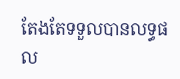តែងតែទទួលបានលទ្ធផល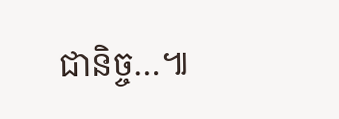ជានិច្ច…៕